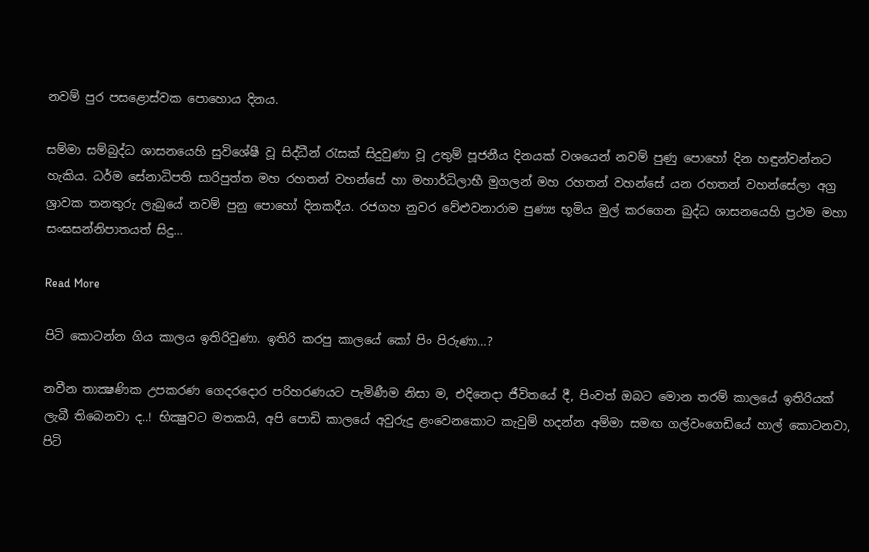නවම් පුර පසළොස්වක පොහොය දිනය.

සම්මා සම්බුද්ධ ශාසනයෙහි සුවිශේෂී වූ සිද්ධීන් රැසක් සිදුවුණා වූ උතුම් පූජනීය දිනයක් වශයෙන් නවම් පුණු පොහෝ දින හඳුන්වන්නට හැකිය. ධර්ම සේනාධිපති සාරිපුත්ත මහ රහතන් වහන්සේ හා මහාර්ධිලාභී මුගලන් මහ රහතන් වහන්සේ යන රහතන් වහන්සේලා අග්‍ර ශ්‍රාවක තනතුරු ලැබුයේ නවම් පුනු පොහෝ දිනකදීය. රජගහ නුවර වේළුවනාරාම පුණ්‍ය භූමිය මුල් කරගෙන බුද්ධ ශාසනයෙහි ප්‍රථම මහා සංඝසන්නිපාතයත් සිදු…

Read More

පිටි කොටන්න ගිය කාලය ඉතිරිවුණා. ඉතිරි කරපු කාලයේ කෝ පිං පිරුණා…?

නවීන තාක්‍ෂණික උපකරණ ගෙදරදොර පරිහරණයට පැමිණීම නිසා ම, එදිනෙදා ජීවිතයේ දී, පිංවත් ඔබට මොන තරම් කාලයේ ඉතිරියක් ලැබී තිබෙනවා ද..! භික්‍ෂුවට මතකයි, අපි පොඩි කාලයේ අවුරුදු ළංවෙනකොට කැවුම් හදන්න අම්මා සමඟ ගල්වංගෙඩියේ හාල් කොටනවා, පිටි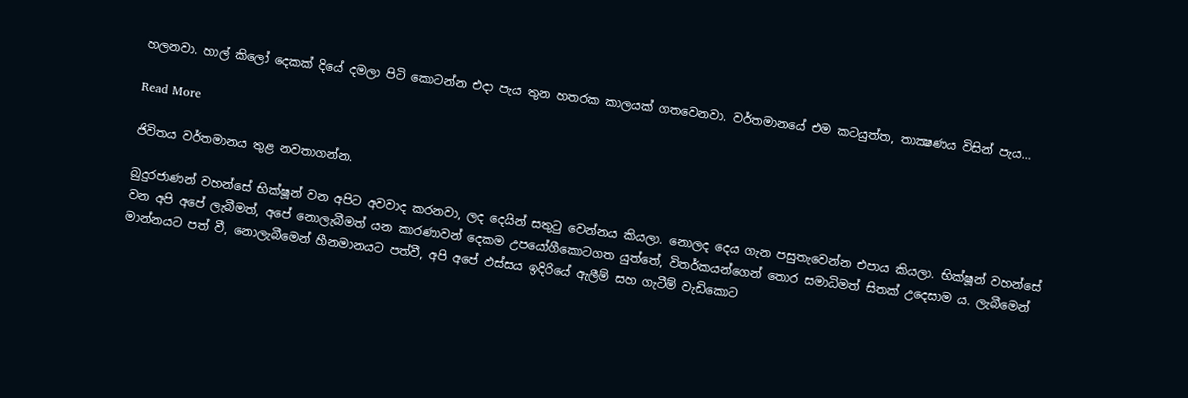හලනවා. හාල් කිලෝ දෙකක් දියේ දමලා පිටි කොටන්න එදා පැය තුන හතරක කාලයක් ගතවෙනවා. වර්තමානයේ එම කටයුත්ත, තාක්‍ෂණය විසින් පැය…

Read More

ජිවිතය වර්තමානය තුළ නවතාගන්න.

බුදුරජාණන් වහන්සේ භික්ෂූන් වන අපිට අවවාද කරනවා, ලද දෙයින් සතුටු වෙන්නය කියලා. නොලද දෙය ගැන පසුතැවෙන්න එපාය කියලා. භික්ෂූන් වහන්සේ වන අපි අපේ ලැබීමත්, අපේ නොලැබීමත් යන කාරණාවන් දෙකම උපයෝගීකොටගත යුත්තේ, විතර්කයන්ගෙන් තොර සමාධිමත් සිතක් උදෙසාම ය. ලැබීමෙන් මාන්නයට පත් වී, නොලැබීමෙන් හීනමානයට පත්වී, අපි අපේ ඵස්සය ඉදිරියේ ඇලීම් සහ ගැටීම් වැඩිකොට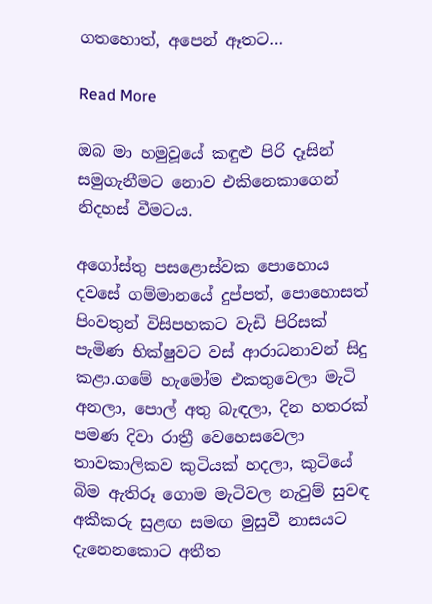ගතහොත්, අපෙන් ඈතට…

Read More

ඔබ මා හමුවූයේ කඳුළු පිරි දෑසින් සමුගැනීමට නොව එකිනෙකාගෙන් නිදහස් වීමටය.

අගෝස්තු පසළොස්වක පොහොය දවසේ ගම්මානයේ දුප්පත්, පොහොසත් පිංවතුන් විසිපහකට වැඩි පිරිසක් පැමිණ භික්ෂුවට වස් ආරාධනාවන් සිදු කළා.ගමේ හැමෝම එකතුවෙලා මැටි අනලා, පොල් අතු බැඳලා, දින හතරක් පමණ දිවා රාත්‍රී වෙහෙසවෙලා තාවකාලිකව කුටියක් හදලා, කුටියේ බිම ඇතිරූ ගොම මැටිවල නැවුම් සුවඳ අකීකරු සුළඟ සමඟ මුසුවී නාසයට දැනෙනකොට අතීත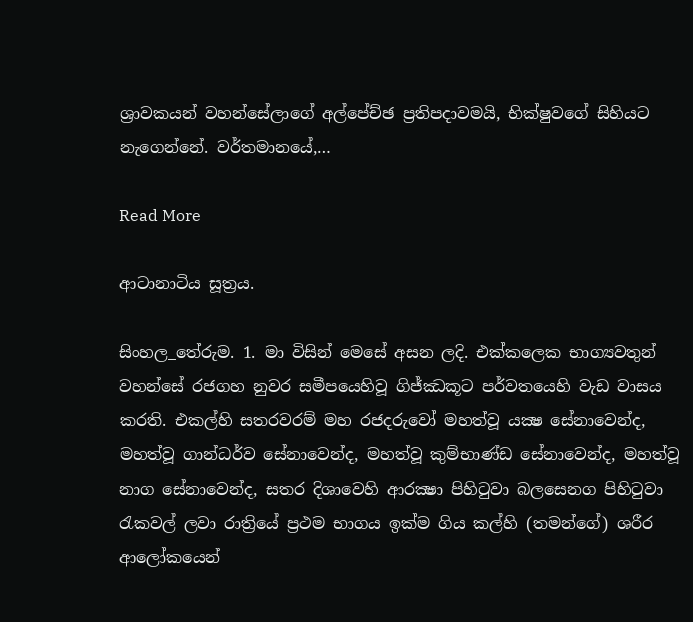ශ්‍රාවකයන් වහන්සේලාගේ අල්පේච්ඡ ප්‍රතිපදාවමයි, භික්ෂුවගේ සිහියට නැගෙන්නේ. වර්තමානයේ,…

Read More

ආටානාටිය සූත්‍රය.

සිංහල_තේරුම. 1. මා විසින් මෙසේ අසන ලදි. එක්කලෙක භාග්‍යවතුන් වහන්සේ රජගහ නුවර සමීපයෙහිවූ ගිජ්ඣකූට පර්වතයෙහි වැඩ වාසය කරති. එකල්හි සතරවරම් මහ රජදරුවෝ මහත්වූ යක්‍ෂ සේනාවෙන්ද, මහත්වූ ගාන්ධර්ව සේනාවෙන්ද, මහත්වූ කුම්භාණ්ඩ සේනාවෙන්ද, මහත්වූ නාග සේනාවෙන්ද, සතර දිශාවෙහි ආරක්‍ෂා පිහිටුවා බලසෙනග පිහිටුවා රැකවල් ලවා රාත්‍රියේ ප්‍රථම භාගය ඉක්ම ගිය කල්හි (තමන්ගේ) ශරීර ආලෝකයෙන්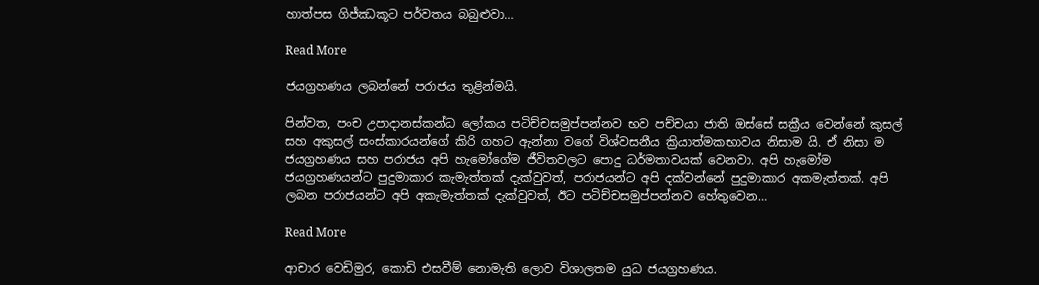හාත්පස ගිජ්ඣකූට පර්වතය බබුළුවා…

Read More

ජයග්‍රහණය ලබන්නේ පරාජය තුළින්මයි.

පින්වත, පංච උපාදානස්කන්ධ ලෝකය පටිච්චසමුප්පන්නව භව පච්චයා ජාති ඔස්සේ සක්‍රීය වෙන්නේ කුසල් සහ අකුසල් සංස්කාරයන්ගේ කිරි ගහට ඇන්නා වගේ විශ්වසනීය ක්‍රියාත්මකභාවය නිසාම යි. ඒ නිසා ම ජයග්‍රහණය සහ පරාජය අපි හැමෝගේම ජීවිතවලට පොදු ධර්මතාවයක් වෙනවා. අපි හැමෝම ජයග්‍රහණයන්ට පුදුමාකාර කැමැත්තක් දැක්වුවත්, පරාජයන්ට අපි දක්වන්නේ පුදුමාකාර අකමැත්තක්. අපි ලබන පරාජයන්ට අපි අකැමැත්තක් දැක්වුවත්, ඊට පටිච්චසමුප්පන්නව හේතුවෙන…

Read More

ආචාර වෙඩිමුර, කොඩි එසවීම් නොමැති ලොව විශාලතම යුධ ජයග්‍රහණය.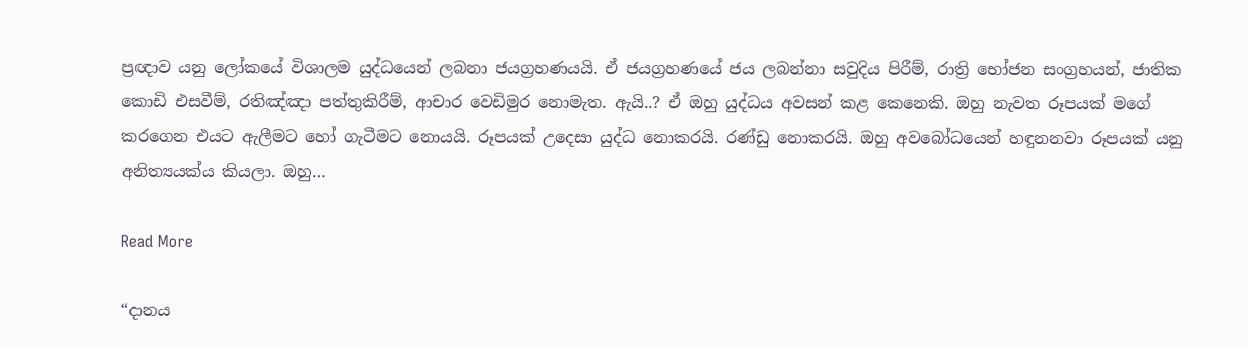ප්‍රඥාව යනු ලෝකයේ විශාලම යුද්ධයෙන් ලබනා ජයග්‍රහණයයි. ඒ ජයග්‍රහණයේ ජය ලබන්නා සවුදිය පිරීම්, රාත්‍රි භෝජන සංග්‍රහයන්, ජාතික කොඩි එසවීම්, රතිඤ්ඤා පත්තුකිරීම්, ආචාර වෙඩිමුර නොමැත. ඇයි..? ඒ ඔහු යුද්ධය අවසන් කළ කෙනෙකි. ඔහු නැවත රූපයක්‌ මගේ කරගෙන එයට ඇලීමට හෝ ගැටීමට නොයයි. රූපයක්‌ උදෙසා යුද්ධ නොකරයි. රණ්‌ඩු නොකරයි. ඔහු අවබෝධයෙන් හඳුනනවා රූපයක්‌ යනු අනිත්‍යයක්‌ය කියලා. ඔහු…

Read More

“දානය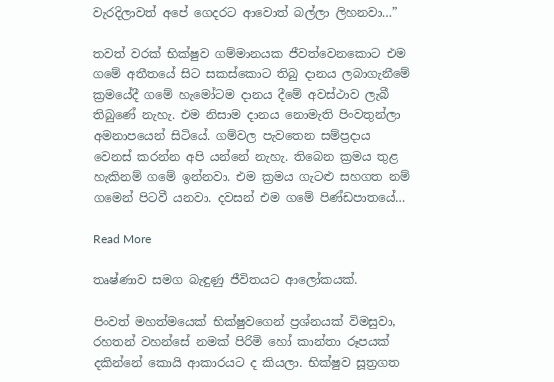වැරදිලාවත් අපේ ගෙදරට ආවොත් බල්ලා ලිහනවා…”

තවත් වරක් භික්ෂුව ගම්මානයක ජීවත්වෙනකොට එම ගමේ අතීතයේ සිට සකස්කොට තිබු දානය ලබාගැනීමේ ක්‍රමයේදී ගමේ හැමෝටම දානය දීමේ අවස්ථාව ලැබී තිබුණේ නැහැ. එම නිසාම දානය නොමැති පිංවතුන්ලා අමනාපයෙන් සිටියේ. ගම්වල පැවතෙන සම්ප්‍රදාය වෙනස් කරන්න අපි යන්නේ නැහැ. තිබෙන ක්‍රමය තුළ හැකිනම් ගමේ ඉන්නවා. එම ක්‍රමය ගැටළු සහගත නම් ගමෙන් පිටවී යනවා. දවසන් එම ගමේ පිණ්ඩපාතයේ…

Read More

තෘෂ්ණාව සමග බැඳුණු ජීවිතයට ආලෝකයක්.

පිංවත් මහත්මයෙක් භික්ෂුවගෙන් ප්‍රශ්නයක් විමසුවා, රහතන් වහන්සේ නමක් පිරිමි හෝ කාන්තා රූපයක් දකින්නේ කොයි ආකාරයට ද කියලා. භික්ෂුව සූත්‍රගත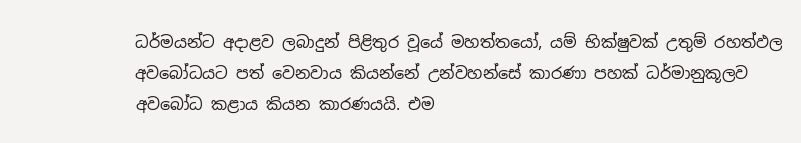ධර්මයන්ට අදාළව ලබාදුන් පිළිතුර වූයේ මහත්තයෝ, යම් භික්ෂුවක් උතුම් රහත්ඵල අවබෝධයට පත් වෙනවාය කියන්නේ උන්වහන්සේ කාරණා පහක් ධර්මානුකූලව අවබෝධ කළාය කියන කාරණයයි. එම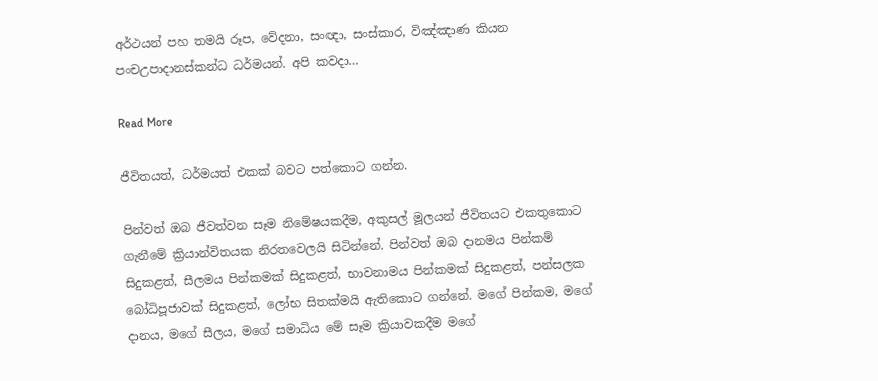අර්ථයන් පහ තමයි රූප, වේදනා, සංඥා, සංස්කාර, විඤ්ඤාණ කියන පංචඋපාදානස්කන්ධ ධර්මයන්. අපි කවදා…

Read More

ජීවිතයත්, ධර්මයත් එකක් බවට පත්කොට ගන්න.

පින්වත් ඔබ ජීවත්වන සෑම නිමේෂයකදීම, අකුසල් මූලයන් ජීවිතයට එකතුකොට ගැනීමේ ක්‍රියාන්විතයක නිරතවෙලයි සිටින්නේ. පින්වත් ඔබ දානමය පින්කම් සිදුකළත්, සීලමය පින්කමක් සිදුකළත්, භාවනාමය පින්කමක් සිදුකළත්, පන්සලක බෝධිපූජාවක් සිදුකළත්, ලෝභ සිතක්මයි ඇතිකොට ගන්නේ. මගේ පින්කම, මගේ දානය, මගේ සීලය, මගේ සමාධිය මේ සෑම ක්‍රියාවකදීම මගේ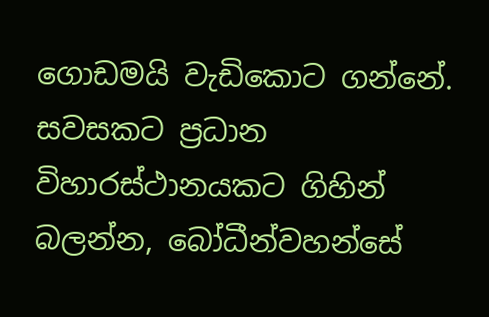ගොඩමයි වැඩිකොට ගන්නේ. සවසකට ප්‍රධාන විහාරස්ථානයකට ගිහින් බලන්න, බෝධීන්වහන්සේ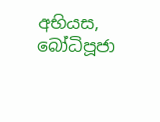අභියස, බෝධිපූජා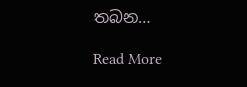තබන…

Read More